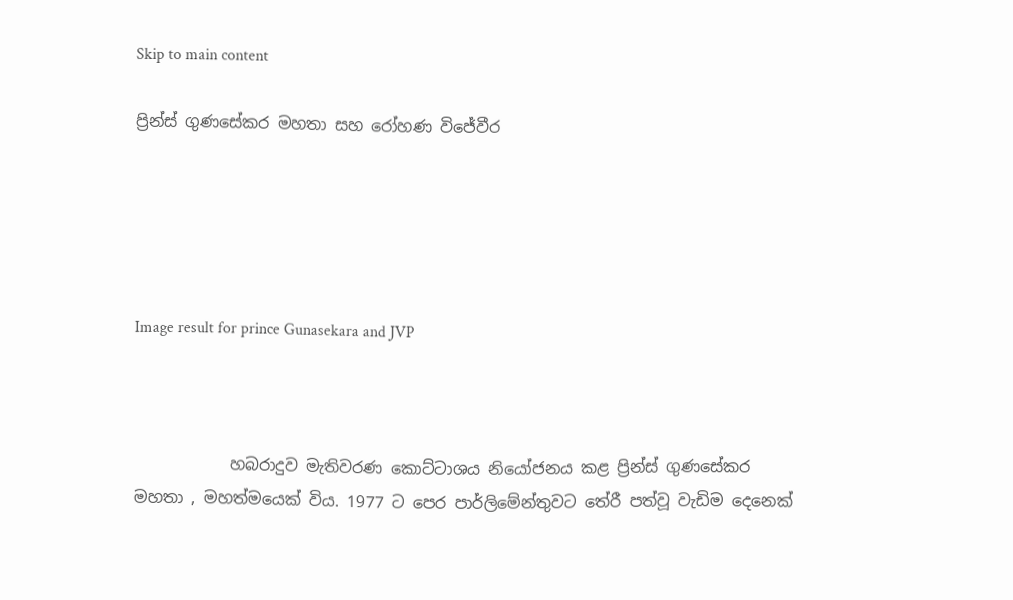Skip to main content

ප්‍රින්ස් ගුණසේකර මහතා සහ රෝහණ විජේවීර





Image result for prince Gunasekara and JVP



            හබරාදුව මැතිවරණ කොට්ටාශය නියෝජනය කළ ප්‍රින්ස් ගුණසේකර මහතා , මහත්මයෙක් විය. 1977 ට පෙර පාර්ලිමේන්තුවට තේරී පත්වූ වැඩිම දෙනෙක්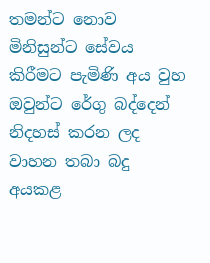තමන්ට නොව මිනිසුන්ට සේවය කිරීමට පැමිණි අය වුහ ඔවුන්ට රේගු බද්දෙන් නිදහස් කරන ලද වාහන තබා බදු අයකළ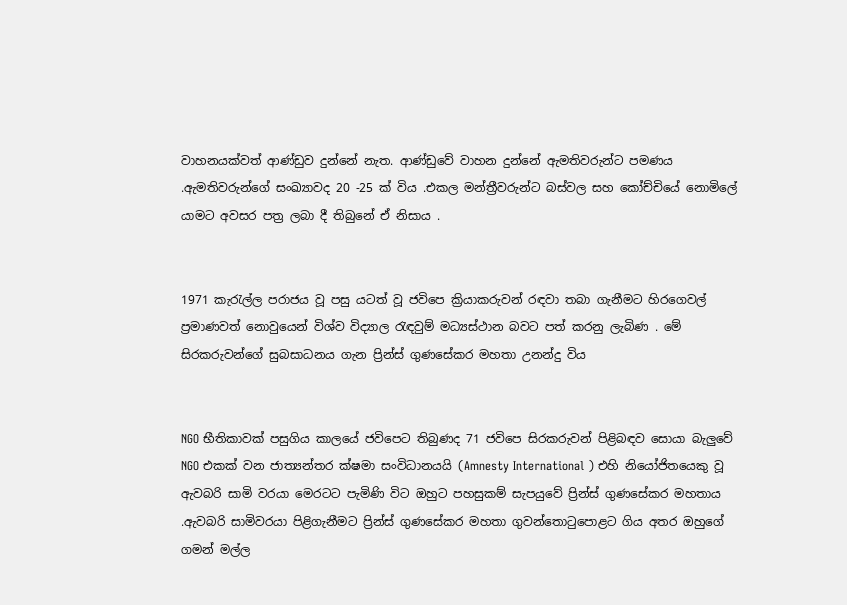වාහනයක්වත් ආණ්ඩුව දුන්නේ නැත. ආණ්ඩුවේ වාහන දුන්නේ ඇමතිවරුන්ට පමණය .ඇමතිවරුන්ගේ සංඛ්‍යාවද 20 -25 ක් විය .එකල මන්ත්‍රීවරුන්ට බස්වල සහ කෝච්චියේ නොමිලේ යාමට අවසර පත්‍ර ලබා දී තිබුනේ ඒ නිසාය .


1971 කැරැල්ල පරාජය වූ පසු යටත් වූ ජවිපෙ ක්‍රියාකරුවන් රඳවා තබා ගැනීමට හිරගෙවල් ප්‍රමාණවත් නොවුයෙන් විශ්ව විද්‍යාල රැඳවුම් මධ්‍යස්ථාන බවට පත් කරනු ලැබිණ . මේ සිරකරුවන්ගේ සුබසාධනය ගැන ප්‍රින්ස් ගුණසේකර මහතා උනන්දු විය


NGO භීතිකාවක් පසුගිය කාලයේ ජවිපෙට තිබුණද 71 ජවිපෙ සිරකරුවන් පිළිබඳව සොයා බැලුවේ NGO එකක් වන ජාත්‍යන්තර ක්ෂමා සංවිධානයයි (Amnesty International ) එහි නියෝජිතයෙකු වූ ඇවබරි සාමි වරයා මෙරටට පැමිණි විට ඔහුට පහසුකම් සැපයුවේ ප්‍රින්ස් ගුණසේකර මහතාය .ඇවබරි සාමිවරයා පිළිගැනීමට ප්‍රින්ස් ගුණසේකර මහතා ගුවන්තොටුපොළට ගිය අතර ඔහුගේ ගමන් මල්ල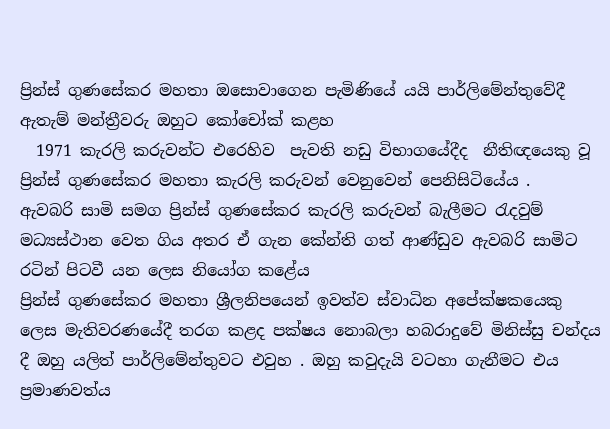ප්‍රින්ස් ගුණසේකර මහතා ඔසොවාගෙන පැමිණියේ යයි පාර්ලිමේන්තුවේදී ඇතැම් මන්ත්‍රීවරු ඔහුට කෝචෝක් කළහ
  1971 කැරලි කරුවන්ට එරෙහිව  පැවති නඩු විභාගයේදීද  නීතිඥයෙකු වූ  ප්‍රින්ස් ගුණසේකර මහතා කැරලි කරුවන් වෙනුවෙන් පෙනිසිටියේය .
ඇවබරි සාමි සමග ප්‍රින්ස් ගුණසේකර කැරලි කරුවන් බැලීමට රැදවුම් මධ්‍යස්ථාන වෙත ගිය අතර ඒ ගැන කේන්ති ගත් ආණ්ඩුව ඇවබරි සාමිට රටින් පිටවී යන ලෙස නියෝග කළේය
ප්‍රින්ස් ගුණසේකර මහතා ශ්‍රීලනිපයෙන් ඉවත්ව ස්වාධින අපේක්ෂකයෙකු ලෙස මැතිවරණයේදී තරග කළද පක්ෂය නොබලා හබරාදුවේ මිනිස්සු චන්දය දී ඔහු යලිත් පාර්ලිමේන්තුවට එවුහ . ඔහු කවුදැයි වටහා ගැනීමට එය ප්‍රමාණවත්ය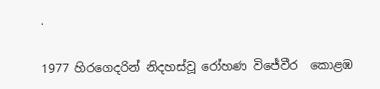.

1977 හිරගෙදරින් නිදහස්වූ රෝහණ විජේවීර  කොළඹ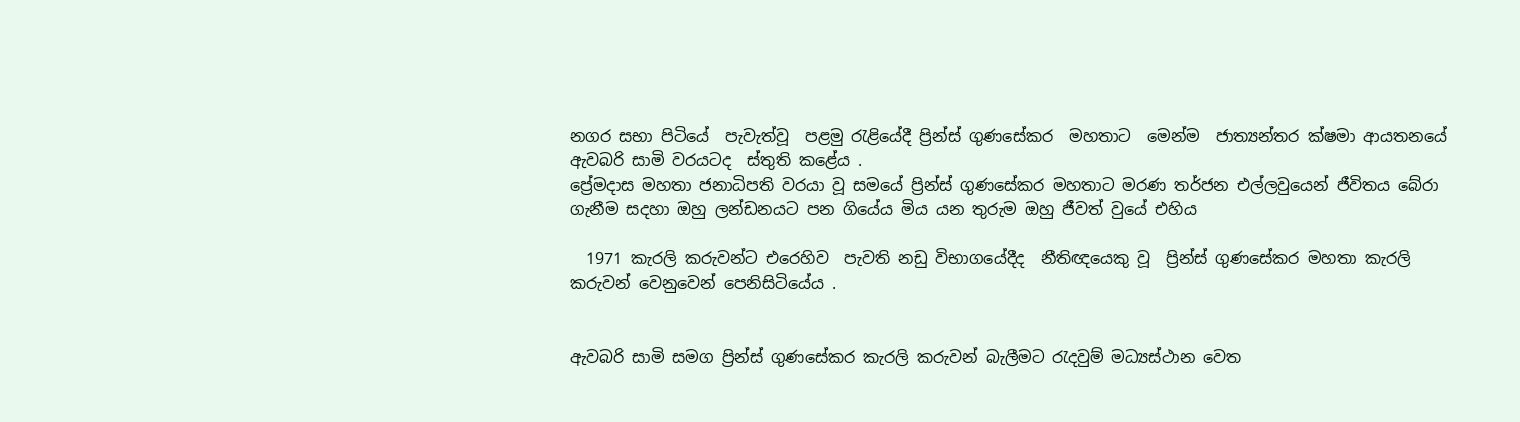නගර සභා පිටියේ  පැවැත්වූ  පළමු රැළියේදී ප්‍රින්ස් ගුණසේකර  මහතාට  මෙන්ම  ජාත්‍යන්තර ක්ෂමා ආයතනයේ ඇවබරි සාමි වරයටද  ස්තුති කළේය .
ප්‍රේමදාස මහතා ජනාධිපති වරයා වූ සමයේ ප්‍රින්ස් ගුණසේකර මහතාට මරණ තර්ජන එල්ලවුයෙන් ජීවිතය බේරා ගැනීම සදහා ඔහු ලන්ඩනයට පන ගියේය මිය යන තුරුම ඔහු ජීවත් වුයේ එහිය

  1971 කැරලි කරුවන්ට එරෙහිව  පැවති නඩු විභාගයේදීද  නීතිඥයෙකු වූ  ප්‍රින්ස් ගුණසේකර මහතා කැරලි කරුවන් වෙනුවෙන් පෙනිසිටියේය .


ඇවබරි සාමි සමග ප්‍රින්ස් ගුණසේකර කැරලි කරුවන් බැලීමට රැදවුම් මධ්‍යස්ථාන වෙත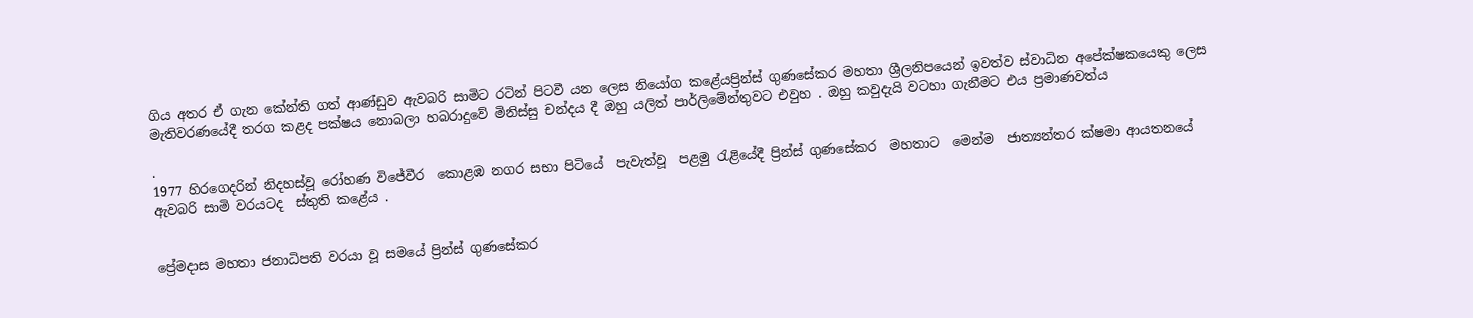ගිය අතර ඒ ගැන කේන්ති ගත් ආණ්ඩුව ඇවබරි සාමිට රටින් පිටවී යන ලෙස නියෝග කළේයප්‍රින්ස් ගුණසේකර මහතා ශ්‍රීලනිපයෙන් ඉවත්ව ස්වාධින අපේක්ෂකයෙකු ලෙස මැතිවරණයේදී තරග කළද පක්ෂය නොබලා හබරාදුවේ මිනිස්සු චන්දය දී ඔහු යලිත් පාර්ලිමේන්තුවට එවුහ . ඔහු කවුදැයි වටහා ගැනීමට එය ප්‍රමාණවත්ය

.
1977 හිරගෙදරින් නිදහස්වූ රෝහණ විජේවීර  කොළඹ නගර සභා පිටියේ  පැවැත්වූ  පළමු රැළියේදී ප්‍රින්ස් ගුණසේකර  මහතාට  මෙන්ම  ජාත්‍යන්තර ක්ෂමා ආයතනයේ ඇවබරි සාමි වරයටද  ස්තුති කළේය .


ප්‍රේමදාස මහතා ජනාධිපති වරයා වූ සමයේ ප්‍රින්ස් ගුණසේකර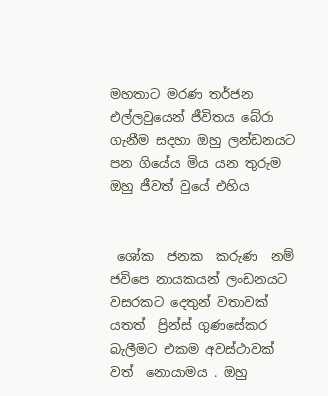මහතාට මරණ තර්ජන එල්ලවුයෙන් ජීවිතය බේරා ගැනීම සදහා ඔහු ලන්ඩනයට පන ගියේය මිය යන තුරුම ඔහු ජීවත් වුයේ එහිය


 ශෝක  ජනක  කරුණ  නම් ජවිපෙ නායකයන් ලංඩනයට වසරකට දෙතුන් වතාවක්  යතත්  ප්‍රින්ස් ගුණසේකර  බැලීමට එකම අවස්ථාවක් වත්  නොයාමය . ඔහු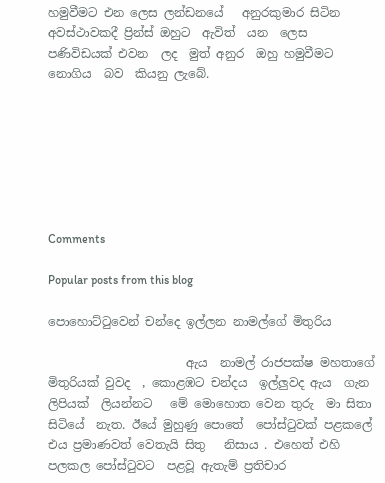හමුවීමට එන ලෙස ලන්ඩනයේ   අනුරකුමාර සිටින අවස්ථාවකදී ප්‍රින්ස් ඔහුට  ඇවිත්  යන  ලෙස  පණිවිඩයක් එවන  ලද  මුත් අනුර  ඔහු හමුවීමට නොගිය  බව  කියනු ලැබේ.







Comments

Popular posts from this blog

පොහොට්ටුවෙන් චන්දෙ ඉල්ලන නාමල්ගේ මිතුරිය

                       ඇය  නාමල් රාජපක්ෂ මහතාගේ මිතුරියක් වුවද  , කොළඹට චන්දය  ඉල්ලුවද ඇය  ගැන ලිපියක්  ලියන්නට   මේ මොහොත වෙන තුරු  මා සිතා  සිටියේ  නැත. ඊයේ මුහුණු පොතේ  පෝස්ටුවක් පළකලේ එය ප්‍රමාණවත් වෙතැයි සිතු   නිසාය . එහෙත් එහි පලකල පෝස්ටුවට  පළවූ ඇතැම් ප්‍රතිචාර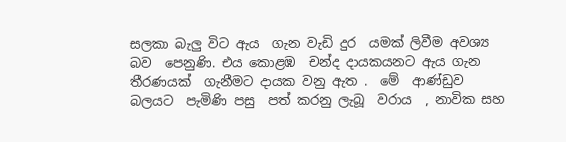සලකා බැලු විට ඇය  ගැන වැඩි දුර  යමක් ලිවීම අවශ්‍ය  බව  පෙනුණි. එය කොළඹ  චන්ද දායකයනට ඇය ගැන තීරණයක්  ගැනීමට දායක වනු ඇත .  මේ  ආණ්ඩුව  බලයට  පැමිණි පසු  පත් කරනු ලැබූ  වරාය  , නාවික සහ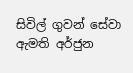සිවිල් ගුවන් සේවා ඇමති අර්ජුන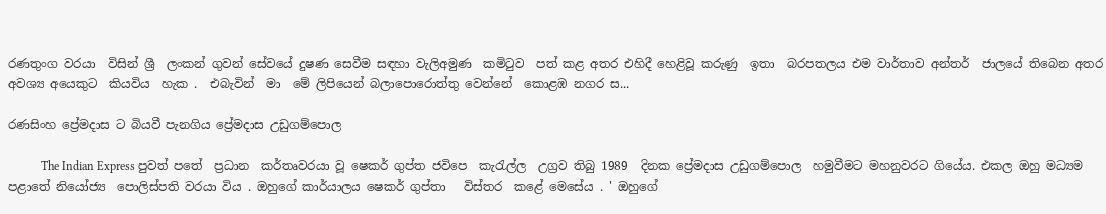රණතුංග වරයා  විසින් ශ්‍රී  ලංකන් ගුවන් සේවයේ දුෂණ සෙවීම සඳහා වැලිඅමුණ  කමිටුව  පත් කළ අතර එහිදී හෙළිවූ කරුණු  ඉතා  බරපතලය එම වාර්තාව අන්තර්  ජාලයේ තිබෙන අතර අවශ්‍ය අයෙකුට  කියවිය  හැක .  එබැවින්  මා  මේ ලිපියෙන් බලාපොරොත්තු වෙන්නේ  කොළඹ නගර ස...

රණසිංහ ප්‍රේමදාස ට බියවී පැනගිය ප්‍රේමදාස උඩුගම්පොල

           The Indian Express පුවත් පතේ  ප්‍රධාන  කර්තෘවරයා වූ ෂෙකර් ගුප්ත ජවිපෙ  කැරැල්ල  උග්‍රව තිබු 1989  දිනක ප්‍රේමදාස උඩුගම්පොල  හමුවීමට මහනුවරට ගියේය. එකල ඔහු මධ්‍යම  පළාතේ නියෝජ්‍ය  පොලිස්පති වරයා විය . ඔහුගේ කාර්යාලය ෂෙකර් ගුප්තා   විස්තර  කළේ මෙසේය . ' ඔහුගේ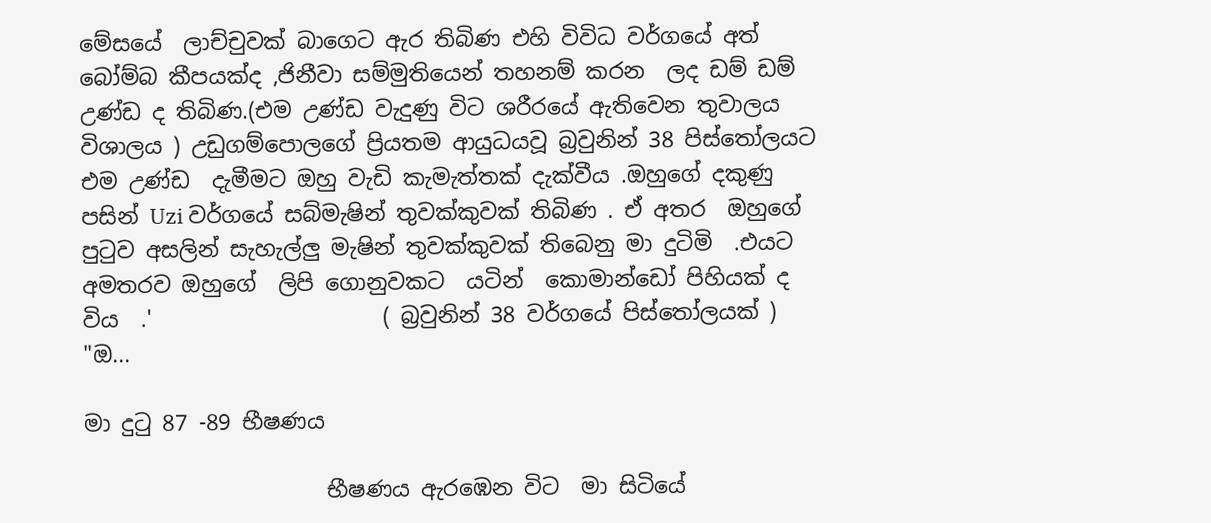මේසයේ  ලාච්චුවක් බාගෙට ඇර තිබිණ එහි විවිධ වර්ගයේ අත් බෝම්බ කීපයක්ද ,ජිනීවා සම්මුතියෙන් තහනම් කරන  ලද ඩම් ඩම් උණ්ඩ ද තිබිණ.(එම උණ්ඩ වැදුණු විට ශරීරයේ ඇතිවෙන තුවාලය විශාලය ) උඩුගම්පොලගේ ප්‍රියතම ආයුධයවූ බ්‍රවුනින් 38 පිස්තෝලයට එම උණ්ඩ  දැමීමට ඔහු වැඩි කැමැත්තක් දැක්වීය .ඔහුගේ දකුණු පසින් Uzi වර්ගයේ සබ්මැෂින් තුවක්කුවක් තිබිණ . ඒ අතර  ඔහුගේ පුටුව අසලින් සැහැල්ලු මැෂින් තුවක්කුවක් තිබෙනු මා දුටිමි  .එයට අමතරව ඔහුගේ  ලිපි ගොනුවකට  යටින්  කොමාන්ඩෝ පිහියක් ද විය  .'                     ( බ්‍රවුනින් 38 වර්ගයේ පිස්තෝලයක් )  "ඔ...

මා දුටු 87 -89 භීෂණය

                      භීෂණය ඇරඹෙන විට  මා සිටියේ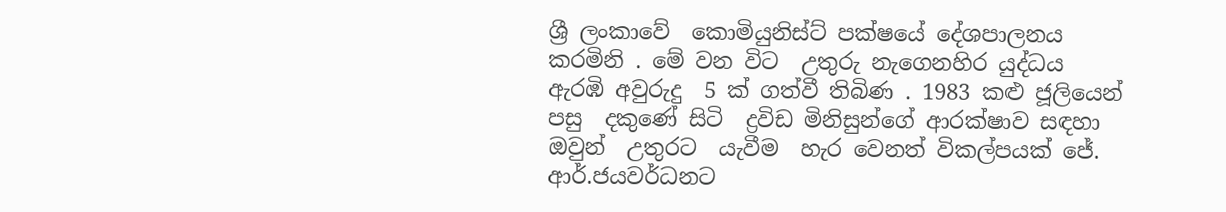ශ්‍රී ලංකාවේ  කොමියුනිස්ට් පක්ෂයේ දේශපාලනය  කරමිනි . මේ වන විට  උතුරු නැගෙනහිර යුද්ධය ඇරඹි අවුරුදු  5 ක් ගත්වී තිබිණ . 1983 කළු ජූලියෙන් පසු  දකුණේ සිටි  ද්‍රවිඩ මිනිසුන්ගේ ආරක්ෂාව සඳහා ඔවුන්  උතුරට  යැවීම  හැර වෙනත් විකල්පයක් ජේ. ආර්.ජයවර්ධනට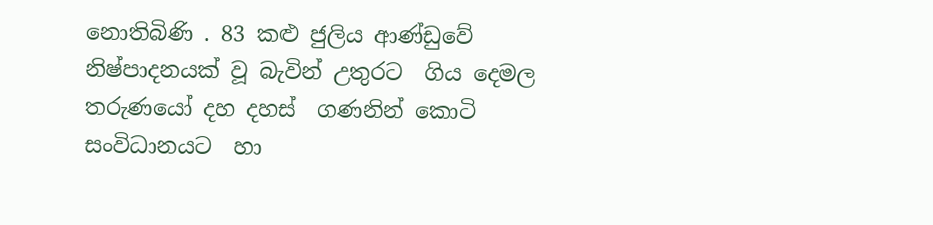නොතිබිණි . 83 කළු ජුලිය ආණ්ඩුවේ  නිෂ්පාදනයක් වූ බැවින් උතුරට  ගිය දෙමල තරුණයෝ දහ දහස්  ගණනින් කොටි සංවිධානයට  හා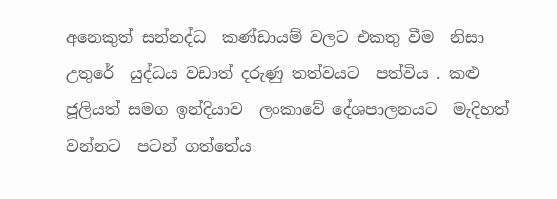අනෙකුත් සන්නද්ධ  කණ්ඩායම් වලට එකතු වීම  නිසා  උතුරේ  යුද්ධය වඩාත් දරුණු තත්වයට  පත්විය . කළු ජූලියත් සමග ඉන්දියාව  ලංකාවේ දේශපාලනයට  මැදිහත් වන්නට  පටන් ගත්තේය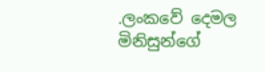.ලංකවේ දෙමල මිනිසුන්ගේ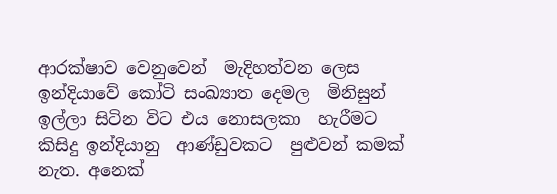ආරක්ෂාව වෙනුවෙන්  මැදිහත්වන ලෙස  ඉන්දියාවේ කෝටි සංඛ්‍යාත දෙමල  මිනිසුන්  ඉල්ලා සිටින විට එය නොසලකා  හැරීමට කිසිදු ඉන්දියානු  ආණ්ඩුවකට  පුළුවන් කමක් නැත. අනෙක්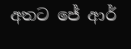අතට ජේ ආර්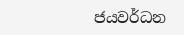ජයවර්ධන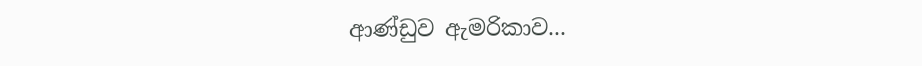ආණ්ඩුව ඇමරිකාව...